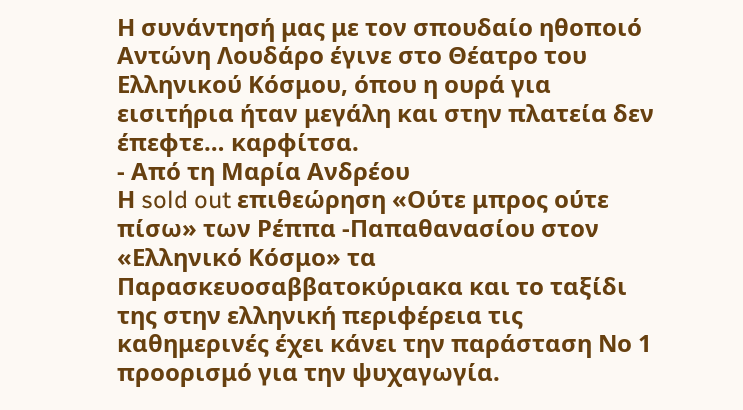Η συνάντησή μας με τον σπουδαίο ηθοποιό Αντώνη Λουδάρο έγινε στο Θέατρο του Ελληνικού Κόσμου, όπου η ουρά για εισιτήρια ήταν μεγάλη και στην πλατεία δεν έπεφτε… καρφίτσα.
- Από τη Μαρία Ανδρέου
Η sold out επιθεώρηση «Ούτε μπρος ούτε πίσω» των Ρέππα -Παπαθανασίου στον «Ελληνικό Κόσμο» τα Παρασκευοσαββατοκύριακα και το ταξίδι της στην ελληνική περιφέρεια τις καθημερινές έχει κάνει την παράσταση Νο 1 προορισμό για την ψυχαγωγία.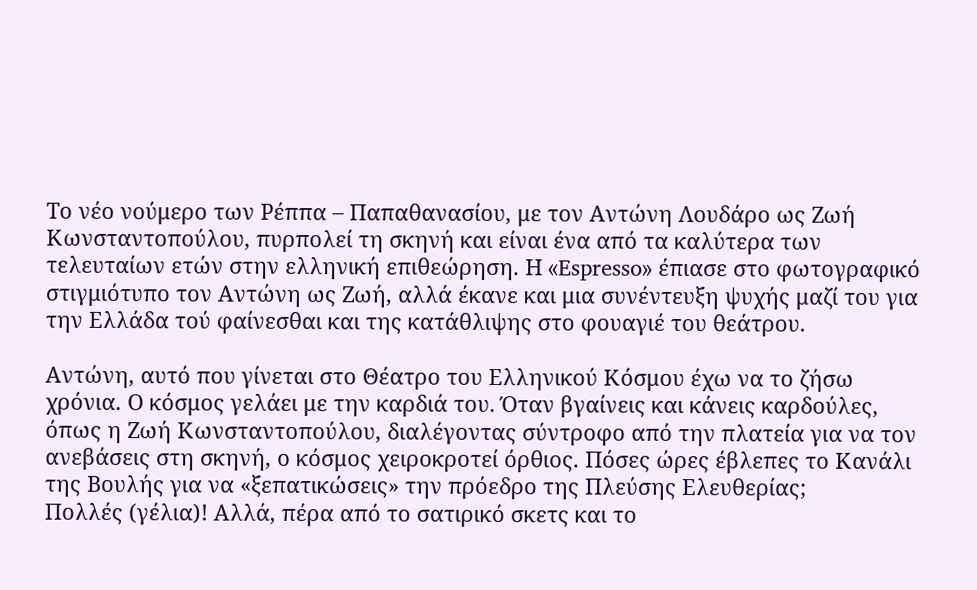Το νέο νούμερο των Ρέππα – Παπαθανασίου, με τον Αντώνη Λουδάρο ως Ζωή Κωνσταντοπούλου, πυρπολεί τη σκηνή και είναι ένα από τα καλύτερα των τελευταίων ετών στην ελληνική επιθεώρηση. Η «Espresso» έπιασε στο φωτογραφικό στιγμιότυπο τον Αντώνη ως Ζωή, αλλά έκανε και μια συνέντευξη ψυχής μαζί του για την Ελλάδα τού φαίνεσθαι και της κατάθλιψης στο φουαγιέ του θεάτρου.

Αντώνη, αυτό που γίνεται στο Θέατρο του Ελληνικού Κόσμου έχω να το ζήσω χρόνια. Ο κόσμος γελάει με την καρδιά του. Όταν βγαίνεις και κάνεις καρδούλες, όπως η Ζωή Κωνσταντοπούλου, διαλέγοντας σύντροφο από την πλατεία για να τον ανεβάσεις στη σκηνή, ο κόσμος χειροκροτεί όρθιος. Πόσες ώρες έβλεπες το Κανάλι της Βουλής για να «ξεπατικώσεις» την πρόεδρο της Πλεύσης Ελευθερίας;
Πολλές (γέλια)! Αλλά, πέρα από το σατιρικό σκετς και το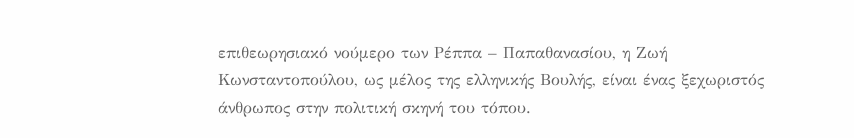επιθεωρησιακό νούμερο των Ρέππα – Παπαθανασίου, η Ζωή Κωνσταντοπούλου, ως μέλος της ελληνικής Βουλής, είναι ένας ξεχωριστός άνθρωπος στην πολιτική σκηνή του τόπου.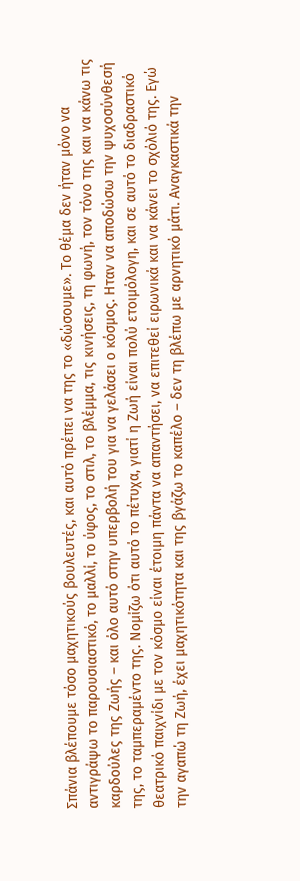Σπάνια βλέπουμε τόσο μαχητικούς βουλευτές, και αυτό πρέπει να της το «δώσουμε». Το θέμα δεν ήταν μόνο να αντιγράψω το παρουσιαστικό, το μαλλί, το ύφος, το στιλ, το βλέμμα, τις κινήσεις, τη φωνή, τον τόνο της και να κάνω τις καρδούλες της Ζωής – και όλο αυτό στην υπερβολή του για να γελάσει ο κόσμος. Ηταν να αποδώσω την ψυχοσύνθεσή της, το ταμπεραμέντο της. Νομίζω ότι αυτό το πέτυχα, γιατί η Ζωή είναι πολύ ετοιμόλογη, και σε αυτό το διαδραστικό θεατρικό παιχνίδι με τον κόσμο είναι έτοιμη πάντα να απαντήσει, να επιτεθεί ειρωνικά και να κάνει το σχόλιό της. Εγώ την αγαπώ τη Ζωή, έχει μαχητικότητα και της βγάζω το καπέλο – δεν τη βλέπω με αρνητικό μάτι. Αναγκαστικά την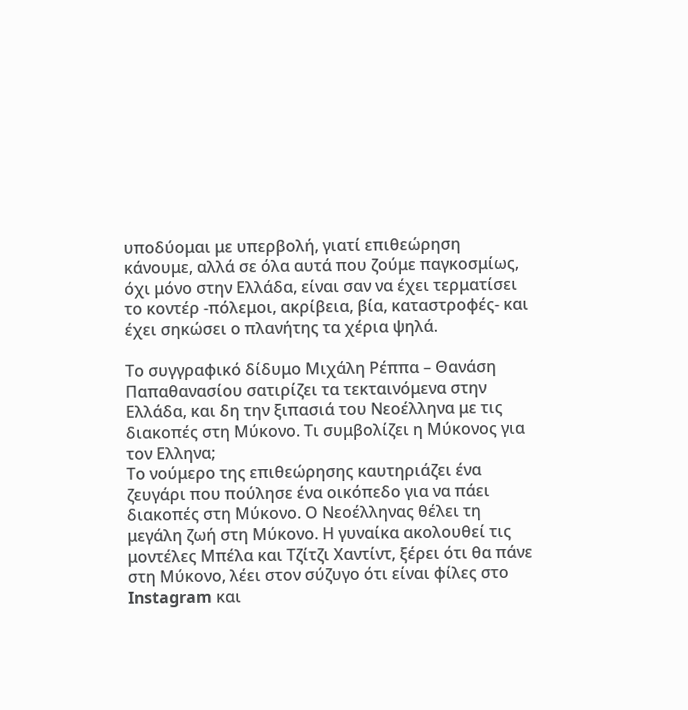υποδύομαι με υπερβολή, γιατί επιθεώρηση κάνουμε, αλλά σε όλα αυτά που ζούμε παγκοσμίως, όχι μόνο στην Ελλάδα, είναι σαν να έχει τερματίσει το κοντέρ -πόλεμοι, ακρίβεια, βία, καταστροφές- και έχει σηκώσει ο πλανήτης τα χέρια ψηλά.

Το συγγραφικό δίδυμο Μιχάλη Ρέππα – Θανάση Παπαθανασίου σατιρίζει τα τεκταινόμενα στην Ελλάδα, και δη την ξιπασιά του Νεοέλληνα με τις διακοπές στη Μύκονο. Τι συμβολίζει η Μύκονος για τον Ελληνα;
Το νούμερο της επιθεώρησης καυτηριάζει ένα ζευγάρι που πούλησε ένα οικόπεδο για να πάει διακοπές στη Μύκονο. Ο Νεοέλληνας θέλει τη μεγάλη ζωή στη Μύκονο. Η γυναίκα ακολουθεί τις μοντέλες Μπέλα και Τζίτζι Χαντίντ, ξέρει ότι θα πάνε στη Μύκονο, λέει στον σύζυγο ότι είναι φίλες στο Instagram και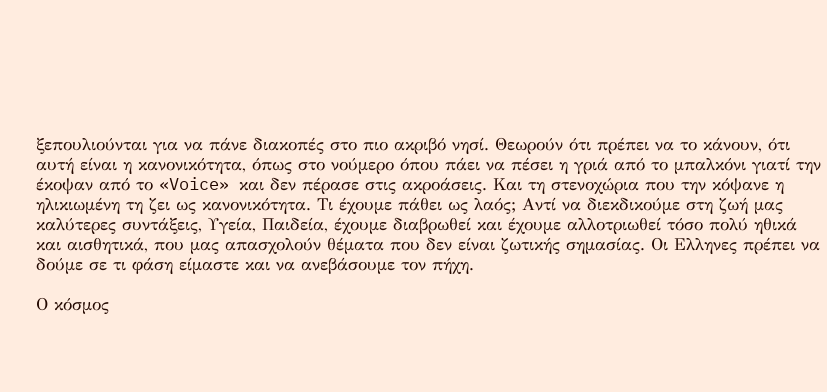ξεπουλιούνται για να πάνε διακοπές στο πιο ακριβό νησί. Θεωρούν ότι πρέπει να το κάνουν, ότι αυτή είναι η κανονικότητα, όπως στο νούμερο όπου πάει να πέσει η γριά από το μπαλκόνι γιατί την έκοψαν από το «Voice» και δεν πέρασε στις ακροάσεις. Και τη στενοχώρια που την κόψανε η ηλικιωμένη τη ζει ως κανονικότητα. Τι έχουμε πάθει ως λαός; Αντί να διεκδικούμε στη ζωή μας καλύτερες συντάξεις, Υγεία, Παιδεία, έχουμε διαβρωθεί και έχουμε αλλοτριωθεί τόσο πολύ ηθικά και αισθητικά, που μας απασχολούν θέματα που δεν είναι ζωτικής σημασίας. Οι Ελληνες πρέπει να δούμε σε τι φάση είμαστε και να ανεβάσουμε τον πήχη.

Ο κόσμος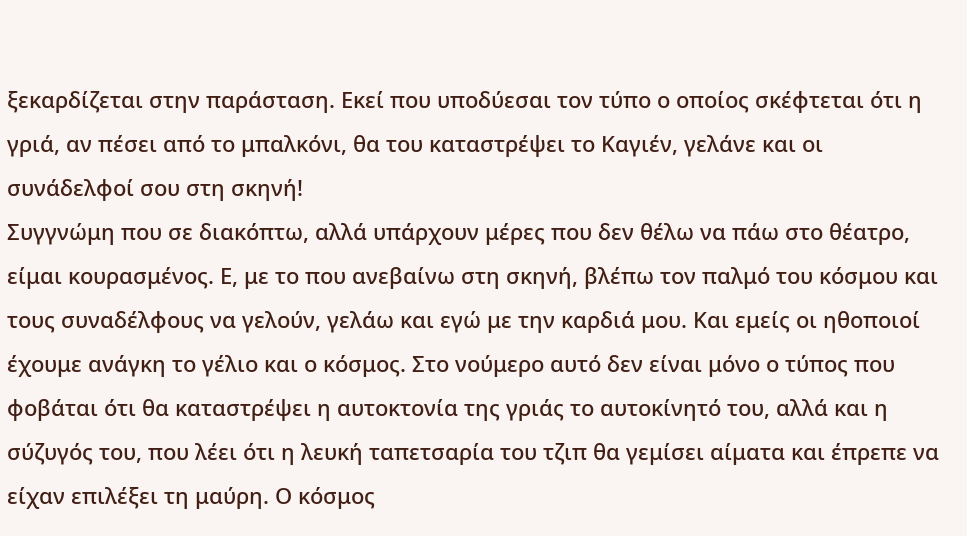ξεκαρδίζεται στην παράσταση. Εκεί που υποδύεσαι τον τύπο ο οποίος σκέφτεται ότι η γριά, αν πέσει από το μπαλκόνι, θα του καταστρέψει το Καγιέν, γελάνε και οι συνάδελφοί σου στη σκηνή!
Συγγνώμη που σε διακόπτω, αλλά υπάρχουν μέρες που δεν θέλω να πάω στο θέατρο, είμαι κουρασμένος. Ε, με το που ανεβαίνω στη σκηνή, βλέπω τον παλμό του κόσμου και τους συναδέλφους να γελούν, γελάω και εγώ με την καρδιά μου. Και εμείς οι ηθοποιοί έχουμε ανάγκη το γέλιο και ο κόσμος. Στο νούμερο αυτό δεν είναι μόνο ο τύπος που φοβάται ότι θα καταστρέψει η αυτοκτονία της γριάς το αυτοκίνητό του, αλλά και η σύζυγός του, που λέει ότι η λευκή ταπετσαρία του τζιπ θα γεμίσει αίματα και έπρεπε να είχαν επιλέξει τη μαύρη. Ο κόσμος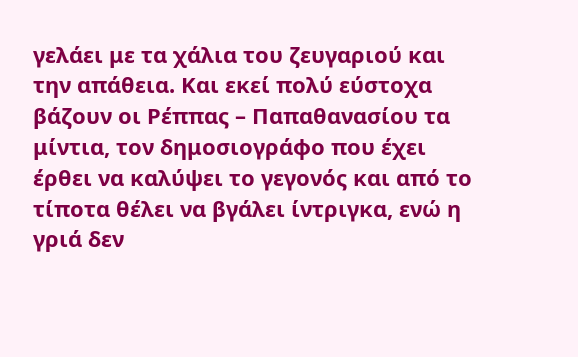γελάει με τα χάλια του ζευγαριού και την απάθεια. Και εκεί πολύ εύστοχα βάζουν οι Ρέππας – Παπαθανασίου τα μίντια, τον δημοσιογράφο που έχει έρθει να καλύψει το γεγονός και από το τίποτα θέλει να βγάλει ίντριγκα, ενώ η γριά δεν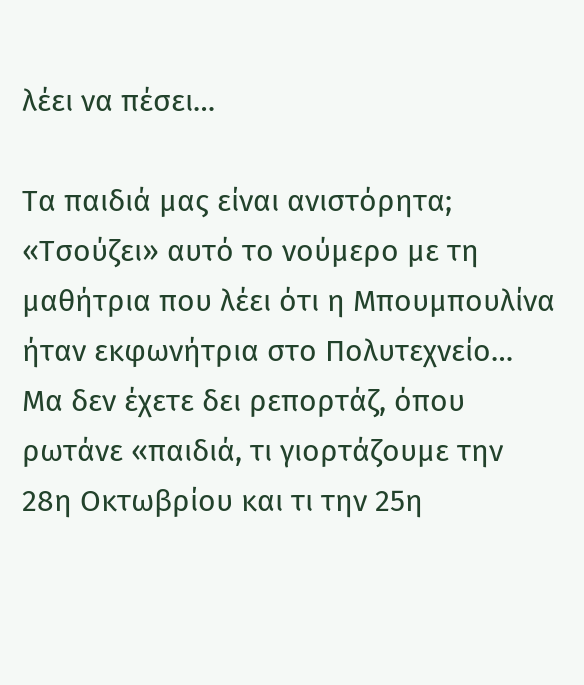λέει να πέσει…

Τα παιδιά μας είναι ανιστόρητα; «Τσούζει» αυτό το νούμερο με τη μαθήτρια που λέει ότι η Μπουμπουλίνα ήταν εκφωνήτρια στο Πολυτεχνείο…
Μα δεν έχετε δει ρεπορτάζ, όπου ρωτάνε «παιδιά, τι γιορτάζουμε την 28η Οκτωβρίου και τι την 25η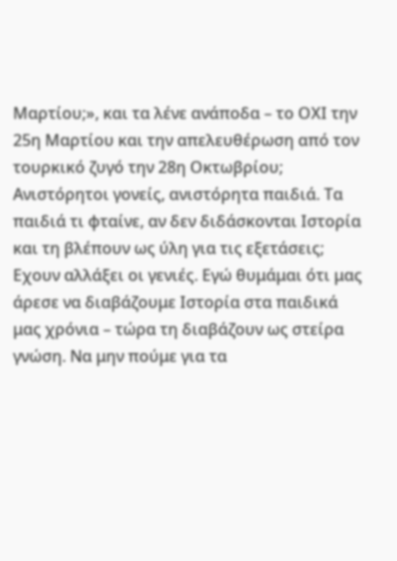Μαρτίου;», και τα λένε ανάποδα – το ΟΧΙ την 25η Μαρτίου και την απελευθέρωση από τον τουρκικό ζυγό την 28η Οκτωβρίου; Ανιστόρητοι γονείς, ανιστόρητα παιδιά. Τα παιδιά τι φταίνε, αν δεν διδάσκονται Ιστορία και τη βλέπουν ως ύλη για τις εξετάσεις; Εχουν αλλάξει οι γενιές. Εγώ θυμάμαι ότι μας άρεσε να διαβάζουμε Ιστορία στα παιδικά μας χρόνια – τώρα τη διαβάζουν ως στείρα γνώση. Να μην πούμε για τα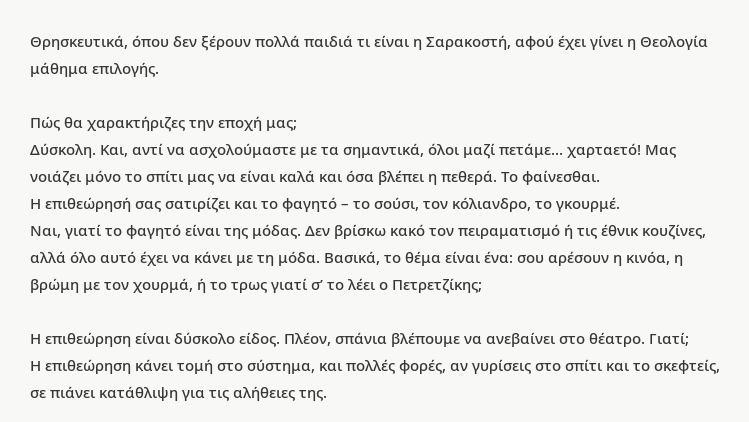Θρησκευτικά, όπου δεν ξέρουν πολλά παιδιά τι είναι η Σαρακοστή, αφού έχει γίνει η Θεολογία μάθημα επιλογής.

Πώς θα χαρακτήριζες την εποχή μας;
Δύσκολη. Και, αντί να ασχολούμαστε με τα σημαντικά, όλοι μαζί πετάμε… χαρταετό! Μας νοιάζει μόνο το σπίτι μας να είναι καλά και όσα βλέπει η πεθερά. Το φαίνεσθαι.
Η επιθεώρησή σας σατιρίζει και το φαγητό – το σούσι, τον κόλιανδρο, το γκουρμέ.
Ναι, γιατί το φαγητό είναι της μόδας. Δεν βρίσκω κακό τον πειραματισμό ή τις έθνικ κουζίνες, αλλά όλο αυτό έχει να κάνει με τη μόδα. Βασικά, το θέμα είναι ένα: σου αρέσουν η κινόα, η βρώμη με τον χουρμά, ή το τρως γιατί σ’ το λέει ο Πετρετζίκης;

Η επιθεώρηση είναι δύσκολο είδος. Πλέον, σπάνια βλέπουμε να ανεβαίνει στο θέατρο. Γιατί;
Η επιθεώρηση κάνει τομή στο σύστημα, και πολλές φορές, αν γυρίσεις στο σπίτι και το σκεφτείς, σε πιάνει κατάθλιψη για τις αλήθειες της.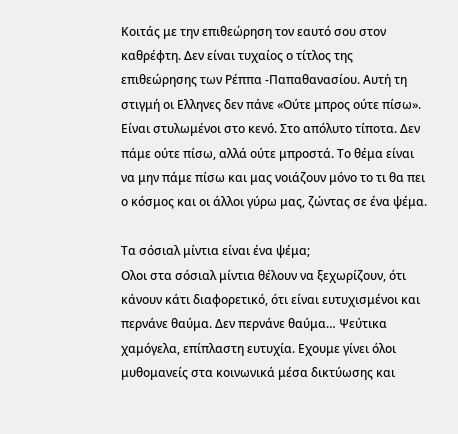Κοιτάς με την επιθεώρηση τον εαυτό σου στον καθρέφτη. Δεν είναι τυχαίος ο τίτλος της επιθεώρησης των Ρέππα -Παπαθανασίου. Αυτή τη στιγμή οι Ελληνες δεν πάνε «Ούτε μπρος ούτε πίσω». Είναι στυλωμένοι στο κενό. Στο απόλυτο τίποτα. Δεν πάμε ούτε πίσω, αλλά ούτε μπροστά. Το θέμα είναι να μην πάμε πίσω και μας νοιάζουν μόνο το τι θα πει ο κόσμος και οι άλλοι γύρω μας, ζώντας σε ένα ψέμα.

Τα σόσιαλ μίντια είναι ένα ψέμα;
Ολοι στα σόσιαλ μίντια θέλουν να ξεχωρίζουν, ότι κάνουν κάτι διαφορετικό, ότι είναι ευτυχισμένοι και περνάνε θαύμα. Δεν περνάνε θαύμα… Ψεύτικα χαμόγελα, επίπλαστη ευτυχία. Εχουμε γίνει όλοι μυθομανείς στα κοινωνικά μέσα δικτύωσης και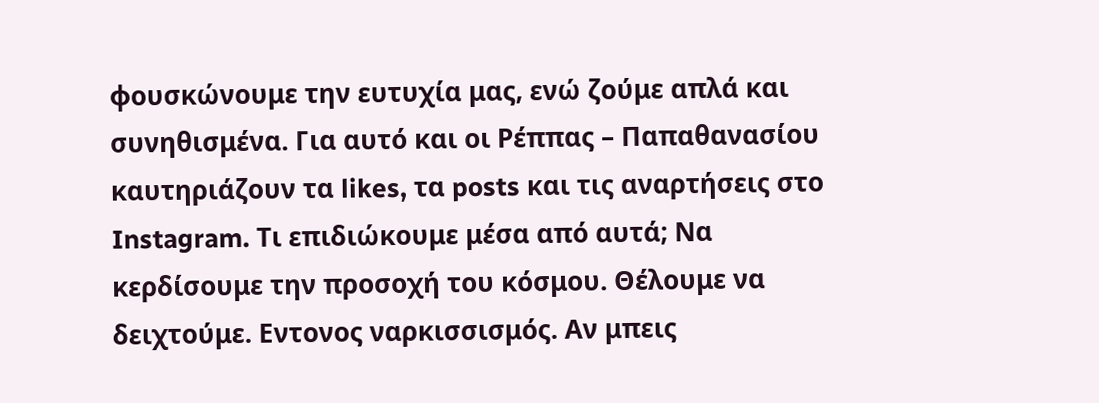φουσκώνουμε την ευτυχία μας, ενώ ζούμε απλά και συνηθισμένα. Για αυτό και οι Ρέππας – Παπαθανασίου καυτηριάζουν τα likes, τα posts και τις αναρτήσεις στο Instagram. Τι επιδιώκουμε μέσα από αυτά; Να κερδίσουμε την προσοχή του κόσμου. Θέλουμε να δειχτούμε. Εντονος ναρκισσισμός. Αν μπεις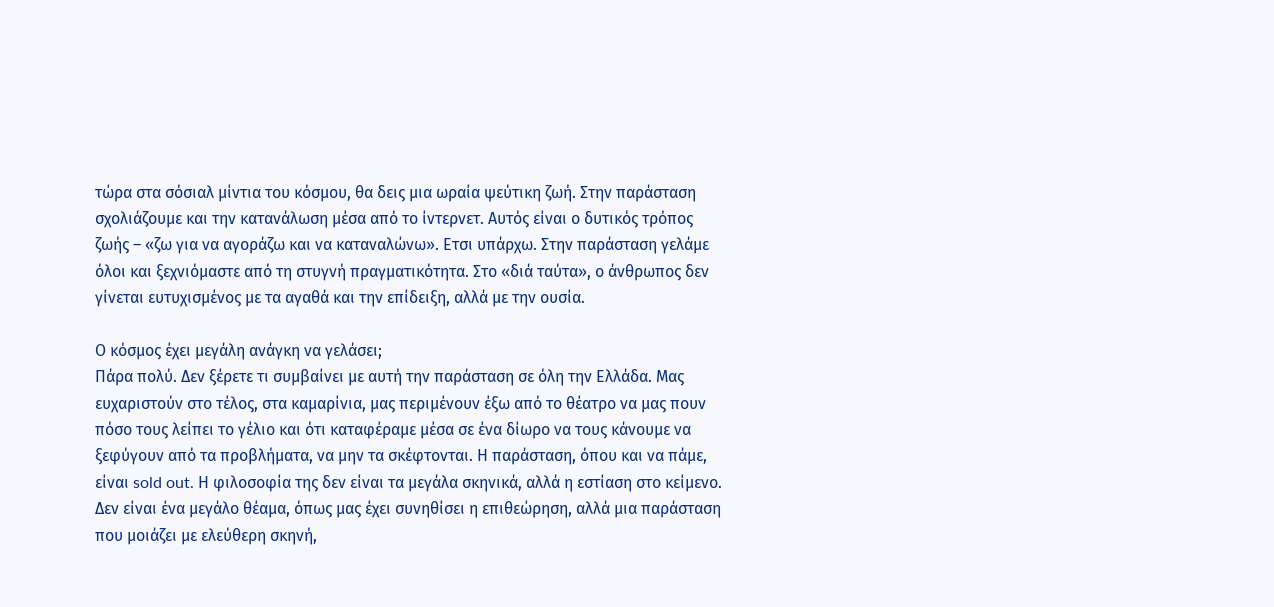τώρα στα σόσιαλ μίντια του κόσμου, θα δεις μια ωραία ψεύτικη ζωή. Στην παράσταση σχολιάζουμε και την κατανάλωση μέσα από το ίντερνετ. Αυτός είναι ο δυτικός τρόπος ζωής – «ζω για να αγοράζω και να καταναλώνω». Ετσι υπάρχω. Στην παράσταση γελάμε όλοι και ξεχνιόμαστε από τη στυγνή πραγματικότητα. Στο «διά ταύτα», ο άνθρωπος δεν γίνεται ευτυχισμένος με τα αγαθά και την επίδειξη, αλλά με την ουσία.

Ο κόσμος έχει μεγάλη ανάγκη να γελάσει;
Πάρα πολύ. Δεν ξέρετε τι συμβαίνει με αυτή την παράσταση σε όλη την Ελλάδα. Μας ευχαριστούν στο τέλος, στα καμαρίνια, μας περιμένουν έξω από το θέατρο να μας πουν πόσο τους λείπει το γέλιο και ότι καταφέραμε μέσα σε ένα δίωρο να τους κάνουμε να ξεφύγουν από τα προβλήματα, να μην τα σκέφτονται. Η παράσταση, όπου και να πάμε, είναι sold out. Η φιλοσοφία της δεν είναι τα μεγάλα σκηνικά, αλλά η εστίαση στο κείμενο. Δεν είναι ένα μεγάλο θέαμα, όπως μας έχει συνηθίσει η επιθεώρηση, αλλά μια παράσταση που μοιάζει με ελεύθερη σκηνή,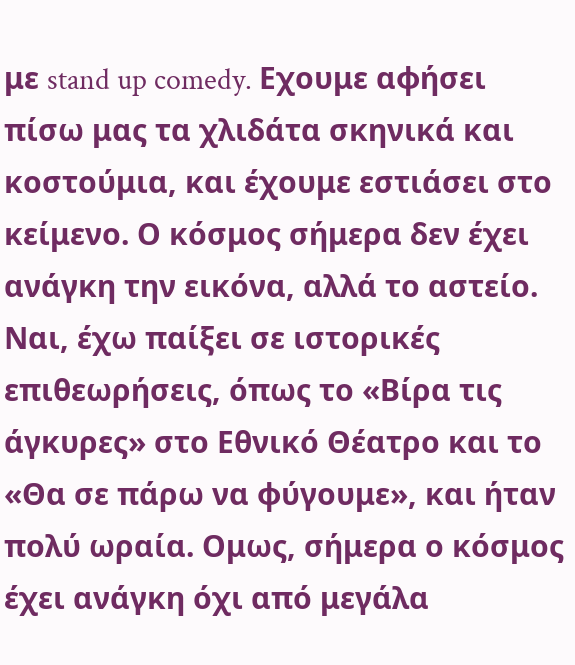με stand up comedy. Εχουμε αφήσει πίσω μας τα χλιδάτα σκηνικά και κοστούμια, και έχουμε εστιάσει στο κείμενο. Ο κόσμος σήμερα δεν έχει ανάγκη την εικόνα, αλλά το αστείο. Ναι, έχω παίξει σε ιστορικές επιθεωρήσεις, όπως το «Βίρα τις άγκυρες» στο Εθνικό Θέατρο και το «Θα σε πάρω να φύγουμε», και ήταν πολύ ωραία. Ομως, σήμερα ο κόσμος έχει ανάγκη όχι από μεγάλα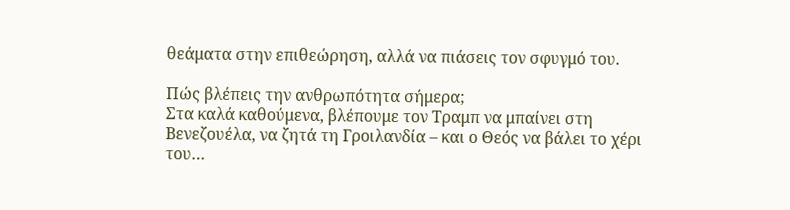θεάματα στην επιθεώρηση, αλλά να πιάσεις τον σφυγμό του.

Πώς βλέπεις την ανθρωπότητα σήμερα;
Στα καλά καθούμενα, βλέπουμε τον Τραμπ να μπαίνει στη Βενεζουέλα, να ζητά τη Γροιλανδία – και ο Θεός να βάλει το χέρι του…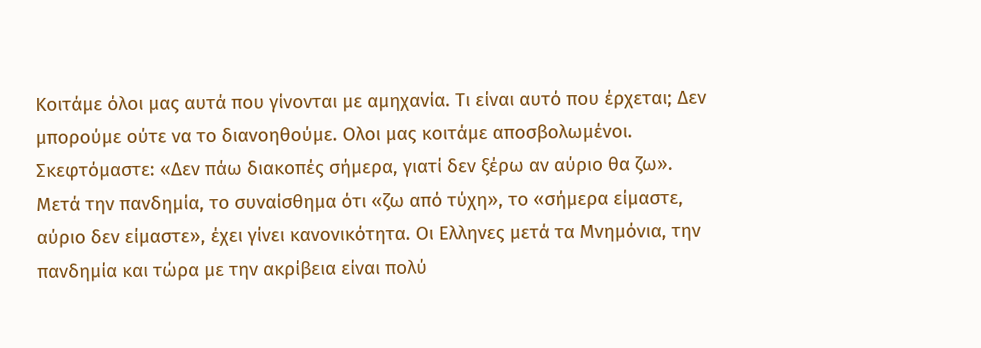Κοιτάμε όλοι μας αυτά που γίνονται με αμηχανία. Τι είναι αυτό που έρχεται; Δεν μπορούμε ούτε να το διανοηθούμε. Ολοι μας κοιτάμε αποσβολωμένοι. Σκεφτόμαστε: «Δεν πάω διακοπές σήμερα, γιατί δεν ξέρω αν αύριο θα ζω». Μετά την πανδημία, το συναίσθημα ότι «ζω από τύχη», το «σήμερα είμαστε, αύριο δεν είμαστε», έχει γίνει κανονικότητα. Οι Ελληνες μετά τα Μνημόνια, την πανδημία και τώρα με την ακρίβεια είναι πολύ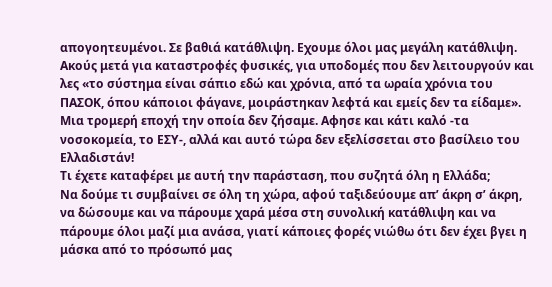απογοητευμένοι. Σε βαθιά κατάθλιψη. Εχουμε όλοι μας μεγάλη κατάθλιψη. Ακούς μετά για καταστροφές φυσικές, για υποδομές που δεν λειτουργούν και λες «το σύστημα είναι σάπιο εδώ και χρόνια, από τα ωραία χρόνια του ΠΑΣΟΚ, όπου κάποιοι φάγανε, μοιράστηκαν λεφτά και εμείς δεν τα είδαμε». Μια τρομερή εποχή την οποία δεν ζήσαμε. Αφησε και κάτι καλό -τα νοσοκομεία, το ΕΣΥ-, αλλά και αυτό τώρα δεν εξελίσσεται στο βασίλειο του Ελλαδιστάν!
Τι έχετε καταφέρει με αυτή την παράσταση, που συζητά όλη η Ελλάδα;
Να δούμε τι συμβαίνει σε όλη τη χώρα, αφού ταξιδεύουμε απ’ άκρη σ’ άκρη, να δώσουμε και να πάρουμε χαρά μέσα στη συνολική κατάθλιψη και να πάρουμε όλοι μαζί μια ανάσα, γιατί κάποιες φορές νιώθω ότι δεν έχει βγει η μάσκα από το πρόσωπό μας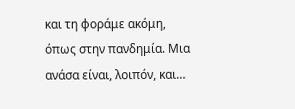και τη φοράμε ακόμη, όπως στην πανδημία. Μια ανάσα είναι, λοιπόν, και…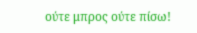ούτε μπρος ούτε πίσω!